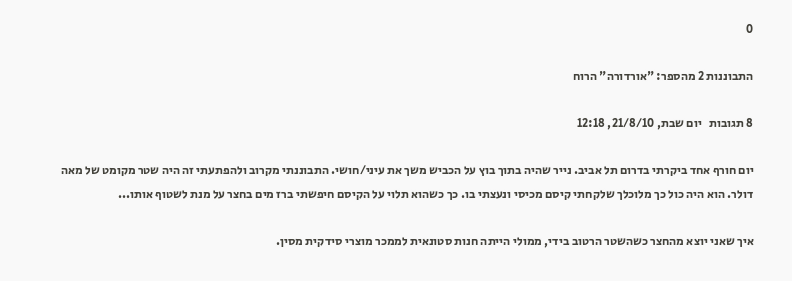0

התבוננות 2 מהספר: "אורדורה" הרוח

8 תגובות   יום שבת, 21/8/10, 12:18

יום חורף אחד ביקרתי בדרום תל אביב. נייר שהיה בתוך בוץ על הכביש משך את עיני/חושי. התבוננתי מקרוב ולהפתעתי זה היה שטר מקומט של מאה דולר. הוא היה כול כך מלוכלך שלקחתי קיסם מכיסי ונעצתי בו. כך כשהוא תלוי על הקיסם חיפשתי ברז מים בחצר על מנת לשטוף אותו...

איך שאני יוצא מהחצר כשהשטר הרטוב בידי, ממולי הייתה חנות סטונאית לממכר מוצרי סידקית מסין.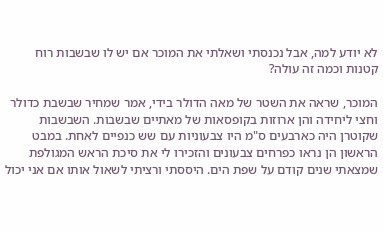לא יודע למה, אבל נכנסתי ושאלתי את המוכר אם יש לו שבשבות רוח קטנות וכמה זה עולה?

המוכר, שראה את השטר של מאה הדולר בידי, אמר שמחיר שבשבת כדולר וחצי ליחידה והן ארוזות בקופסאות של מאתיים שבשבות. השבשבות שקוטרן היה כארבעים ס"מ היו צבעוניות עם שש כנפיים לאחת. במבט הראשון הן נראו כפרחים צבעונים והזכירו לי את סיכת הראש המגולפת שמצאתי שנים קודם על שפת הים. היססתי ורציתי לשאול אותו אם אני יכול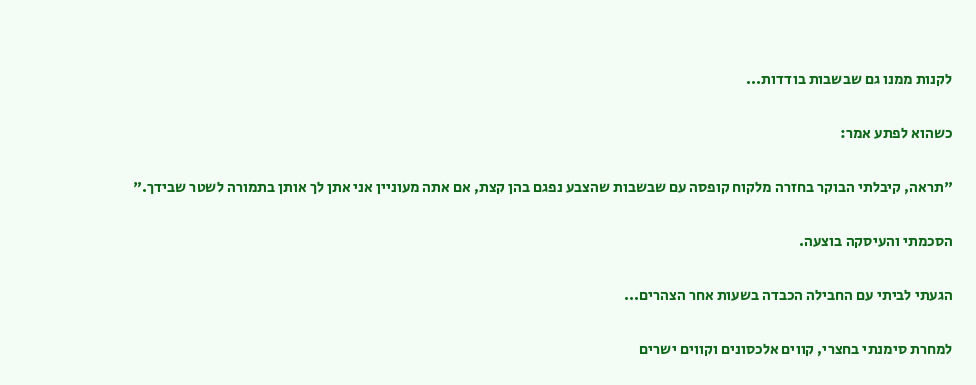לקנות ממנו גם שבשבות בודדות...

כשהוא לפתע אמר:

"תראה, קיבלתי הבוקר בחזרה מלקוח קופסה עם שבשבות שהצבע נפגם בהן קצת, אם אתה מעוניין אני אתן לך אותן בתמורה לשטר שבידך."

הסכמתי והעיסקה בוצעה.

הגעתי לביתי עם החבילה הכבדה בשעות אחר הצהרים...

למחרת סימנתי בחצרי, קווים אלכסונים וקווים ישרים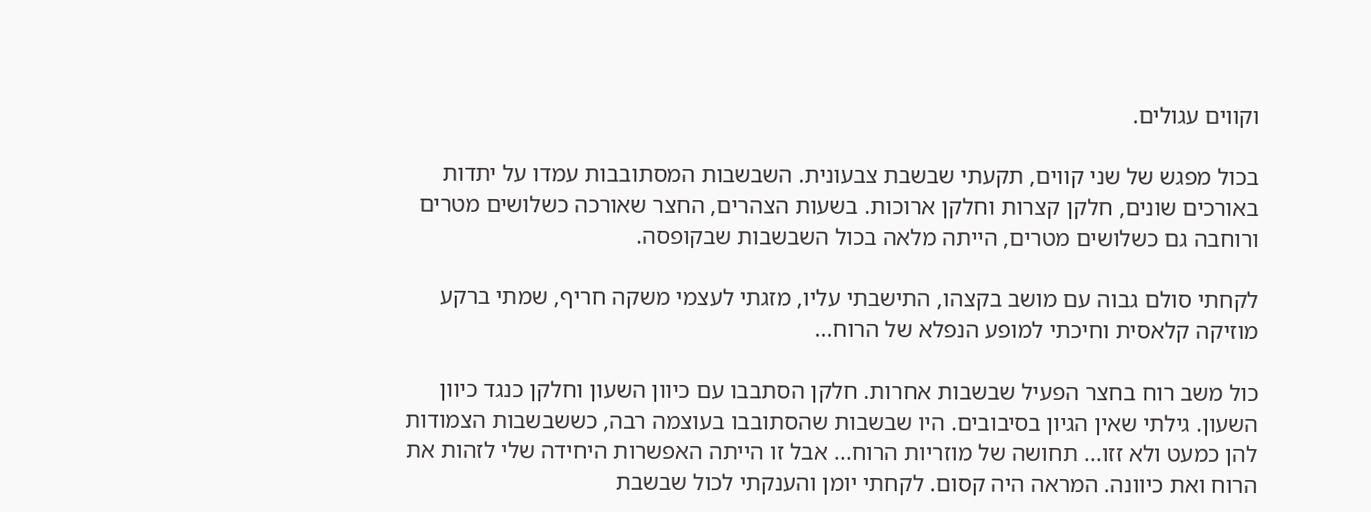וקווים עגולים.

בכול מפגש של שני קווים, תקעתי שבשבת צבעונית. השבשבות המסתובבות עמדו על יתדות באורכים שונים, חלקן קצרות וחלקן ארוכות. בשעות הצהרים, החצר שאורכה כשלושים מטרים ורוחבה גם כשלושים מטרים, הייתה מלאה בכול השבשבות שבקופסה.

לקחתי סולם גבוה עם מושב בקצהו, התישבתי עליו, מזגתי לעצמי משקה חריף, שמתי ברקע מוזיקה קלאסית וחיכתי למופע הנפלא של הרוח...

כול משב רוח בחצר הפעיל שבשבות אחרות. חלקן הסתבבו עם כיוון השעון וחלקן כנגד כיוון השעון. גילתי שאין הגיון בסיבובים. היו שבשבות שהסתובבו בעוצמה רבה, כששבשבות הצמודות להן כמעט ולא זזו... תחושה של מוזריות הרוח... אבל זו הייתה האפשרות היחידה שלי לזהות את הרוח ואת כיוונה. המראה היה קסום. לקחתי יומן והענקתי לכול שבשבת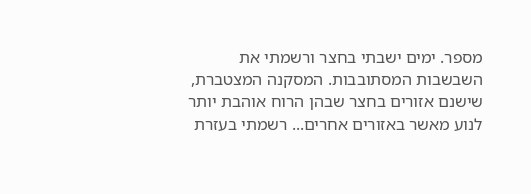מספר. ימים ישבתי בחצר ורשמתי את השבשבות המסתובבות. המסקנה המצטברת, שישנם אזורים בחצר שבהן הרוח אוהבת יותר לנוע מאשר באזורים אחרים... רשמתי בעזרת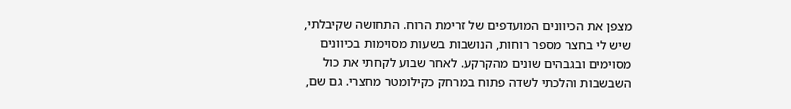מצפן את הכיוונים המועדפים של זרימת הרוח. התחושה שקיבלתי, שיש לי בחצר מספר רוחות, הנושבות בשעות מסוימות בכיוונים מסוימים ובגבהים שונים מהקרקע. לאחר שבוע לקחתי את כול השבשבות והלכתי לשדה פתוח במרחק כקילומטר מחצרי. גם שם,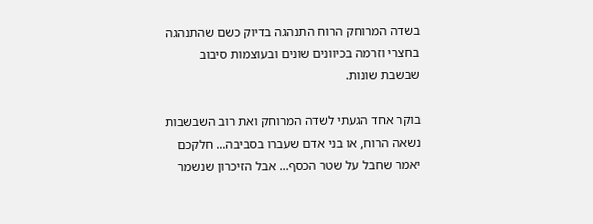בשדה המרוחק הרוח התנהגה בדיוק כשם שהתנהגה בחצרי וזרמה בכיוונים שונים ובעוצמות סיבוב שבשבת שונות.

בוקר אחד הגעתי לשדה המרוחק ואת רוב השבשבות נשאה הרוח, או בני אדם שעברו בסביבה... חלקכם יאמר שחבל על שטר הכסף... אבל הזיכרון שנשמר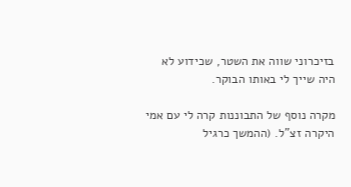בזיכרוני שווה את השטר, שכידוע לא היה שייך לי באותו הבוקר.

מקרה נוסף של התבוננות קרה לי עם אמי היקרה זצ"ל. (ההמשך כרגיל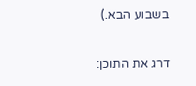בשבוע הבא.)

דרג את התוכן: